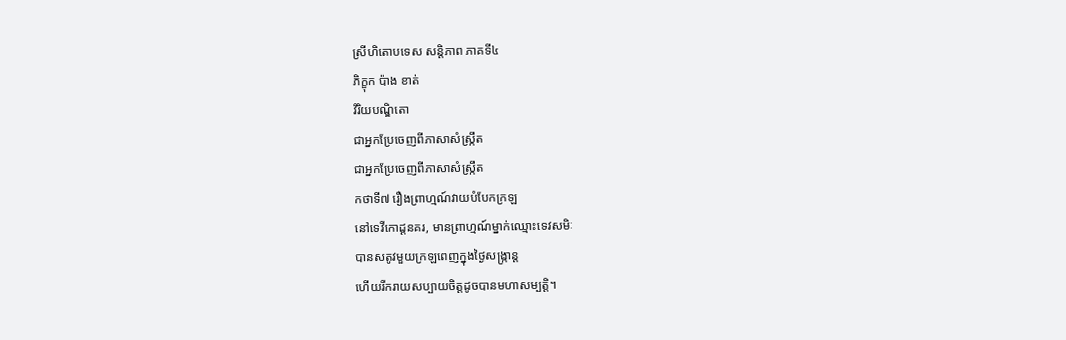ស្រីហិតោបទេស សន្ដិភាព ភាគទី៤
ភិក្ខុក ប៉ាង ខាត់
វិរិយបណ្ឌិតោ
ជាអ្នកប្រែចេញពីភាសាសំស្ក្រឹត
ជាអ្នកប្រែចេញពីភាសាសំស្ក្រឹត
កថាទី៧ រឿងព្រាហ្មណ៍វាយបំបែកក្រឡ
នៅទេវីកោដ្ដនគរ, មានព្រាហ្មណ៍ម្នាក់ឈ្មោះទេវសមិៈ
បានសតូវមួយក្រឡពេញក្នុងថ្ងៃសង្ក្រាន្ដ
ហើយរីករាយសប្បាយចិត្ដដូចបានមហាសម្បត្ដិ។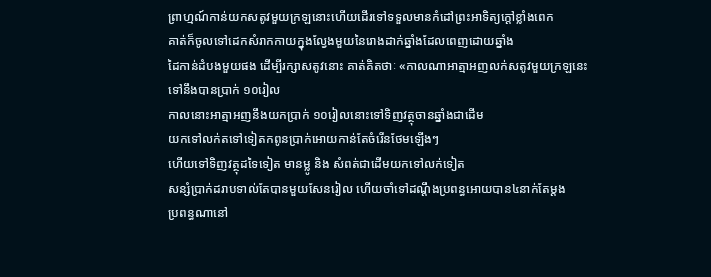ព្រាហ្មណ៍កាន់យកសតូវមួយក្រឡនោះហើយដើរទៅទទួលមានកំដៅព្រះអាទិត្យក្ដៅខ្លាំងពេក
គាត់ក៏ចូលទៅដេកសំរាកកាយក្នុងល្វែងមួយនៃរោងដាក់ឆ្នាំងដែលពេញដោយឆ្នាំង
ដៃកាន់ដំបងមួយផង ដើម្បីរក្សាសតូវនោះ គាត់គិតថាៈ «កាលណាអាត្មាអញលក់សតូវមួយក្រឡនេះទៅនឹងបានប្រាក់ ១០រៀល
កាលនោះអាត្មាអញនឹងយកប្រាក់ ១០រៀលនោះទៅទិញវត្ថុចានឆ្នាំងជាដើម
យកទៅលក់តទៅទៀតកពូនប្រាក់អោយកាន់តែចំរើនថែមឡើងៗ
ហើយទៅទិញវត្ថុដទៃទៀត មានម្លូ និង សំពត់ជាដើមយកទៅលក់ទៀត
សន្សំប្រាក់ដរាបទាល់តែបានមួយសែនរៀល ហើយចាំទៅដណ្ដឹងប្រពន្ធអោយបាន៤នាក់តែម្ដង
ប្រពន្ធណានៅ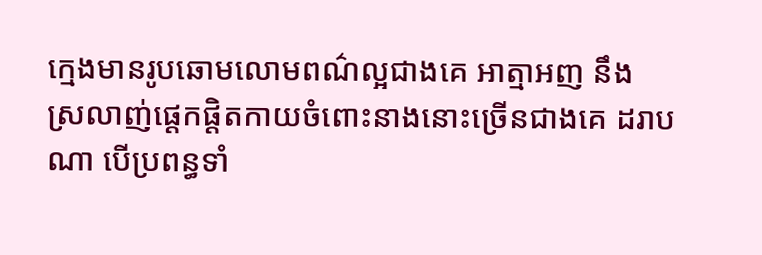ក្មេងមានរូបឆោមលោមពណ៌ល្អជាងគេ អាត្មាអញ នឹង
ស្រលាញ់ផ្ដេកផ្ដិតកាយចំពោះនាងនោះច្រើនជាងគេ ដរាបណា បើប្រពន្ធទាំ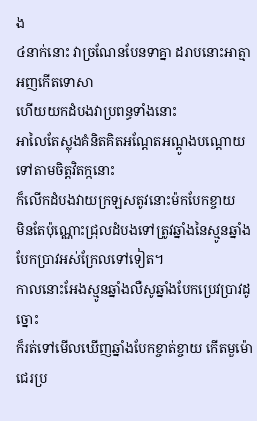ង
៤នាក់នោះ វាច្រណែនបែនទាគ្នា ដរាបនោះអាត្មាអញកើតទោសា
ហើយយកដំបងវាប្រពន្ធទាំងនោះ
អាលៃតែស្លុងគំនិតគិតអណ្ដែតអណ្ដូងបណ្ដោយទៅតាមចិត្ដវិតក្កនោះ
ក៏លើកដំបងវាយក្រឡសតូវនោះម៉កបែកខ្ចាយ
មិនតែប៉ុណ្ណោះជ្រុលដំបងទៅត្រូវឆ្នាំងនៃស្មូនឆ្នាំងបែកប្រាវអស់ក្រែលទៅទៀត។
កាលនោះអែងស្មូនឆ្នាំងលឺសូឆ្នាំងបែកប្រេវប្រាវដូច្នោះ
ក៏រត់ទៅមើលឃើញឆ្នាំងបែកខ្ចាត់ខ្ចាយ កើតមួម៉ោជេរប្រ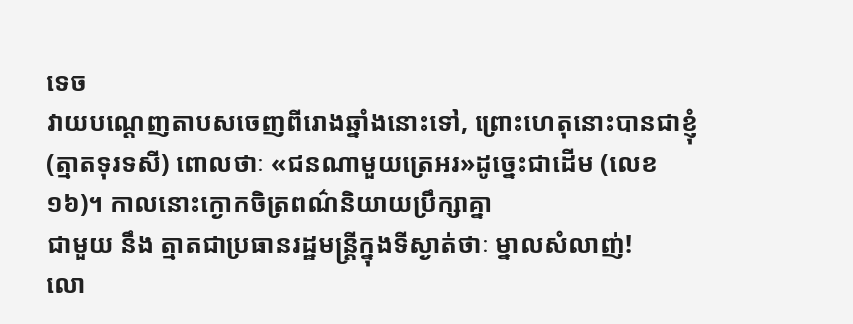ទេច
វាយបណ្ដេញតាបសចេញពីរោងឆ្នាំងនោះទៅ, ព្រោះហេតុនោះបានជាខ្ញុំ
(ត្មាតទុរទសី) ពោលថាៈ «ជនណាមួយត្រេអរ»ដូច្នេះជាដើម (លេខ១៦)។ កាលនោះក្ងោកចិត្រពណ៌និយាយប្រឹក្សាគ្នា
ជាមួយ នឹង ត្មាតជាប្រធានរដ្ឋមន្រ្ដីក្នុងទីស្ងាត់ថាៈ ម្នាលសំលាញ់!
លោ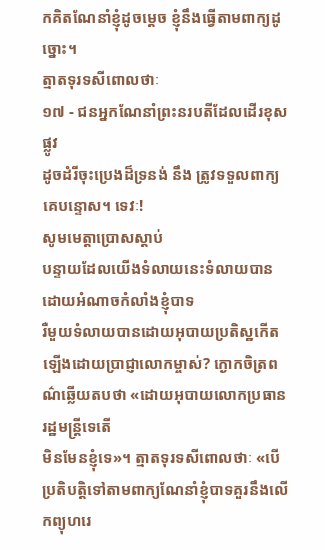កគិតណែនាំខ្ញុំដូចម្ដេច ខ្ញុំនឹងធ្វើតាមពាក្យដូច្នោះ។
ត្មាតទុរទសីពោលថាៈ
១៧ - ជនអ្នកណែនាំព្រះនរបតីដែលដើរខុសផ្លូវ
ដូចដំរីចុះប្រេងដ៏ទ្រនង់ នឹង ត្រូវទទួលពាក្យគេបន្ទោស។ ទេវៈ!
សូមមេត្ដាប្រោសស្ដាប់
បន្ទាយដែលយើងទំលាយនេះទំលាយបានដោយអំណាចកំលាំងខ្ញុំបាទ
រឺមួយទំលាយបានដោយអុបាយប្រតិស្ឋកើតឡើងដោយប្រាជ្ញាលោកម្ចាស់? ក្ងោកចិត្រពណ៌ឆ្លើយតបថា «ដោយអុបាយលោកប្រធានរដ្ឋមន្រ្ដីទេតើ
មិនមែនខ្ញុំទេ»។ ត្មាតទុរទសីពោលថាៈ «បើប្រតិបត្ដិទៅតាមពាក្យណែនាំខ្ញុំបាទគួរនឹងលើកព្យុហរេ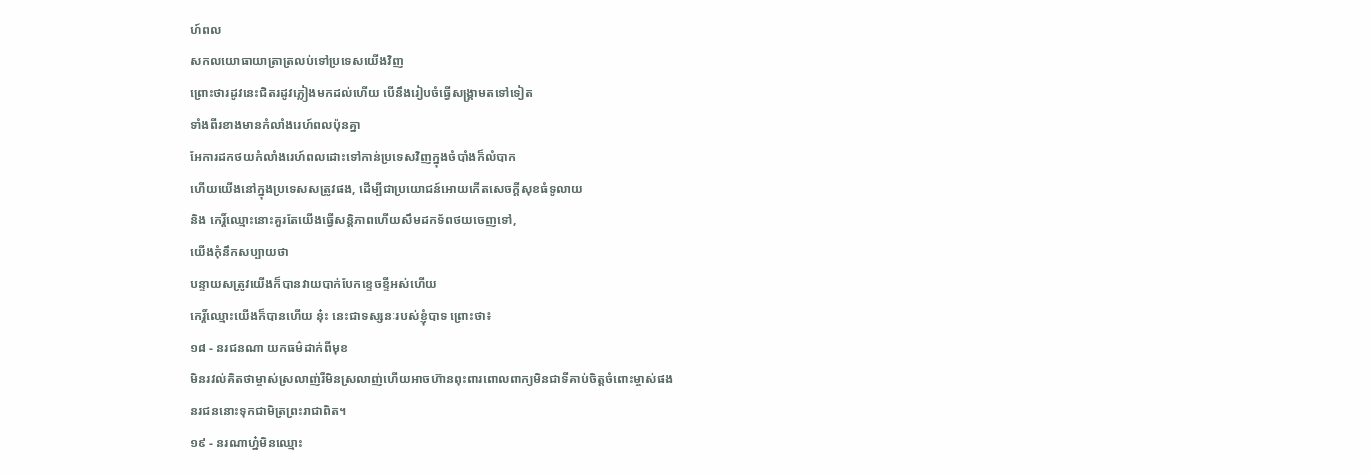ហ៍ពល
សកលយោធាយាត្រាត្រលប់ទៅប្រទេសយើងវិញ
ព្រោះថារដូវនេះជិតរដូវភ្លៀងមកដល់ហើយ បើនឹងរៀបចំធ្វើសង្គ្រាមតទៅទៀត
ទាំងពីរខាងមានកំលាំងរេហ៍ពលប៉ុនគ្នា
អែការដកថយកំលាំងរេហ៍ពលដោះទៅកាន់ប្រទេសវិញក្នុងចំបាំងក៏លំបាក
ហើយយើងនៅក្នុងប្រទេសសត្រូវផង, ដើម្បីជាប្រយោជន៍អោយកើតសេចក្ដីសុខធំទូលាយ
និង កេរ្ដិ៍ឈ្មោះនោះគួរតែយើងធ្វើសន្ដិភាពហើយសឹមដកទ័ពថយចេញទៅ,
យើងកុំនឹកសប្បាយថា
បន្ទាយសត្រូវយើងក៏បានវាយបាក់បែកខ្ទេចខ្ទីអស់ហើយ
កេរ្ដិ៍ឈ្មោះយើងក៏បានហើយ នុ៎ះ នេះជាទស្សនៈរបស់ខ្ញុំបាទ ព្រោះថា៖
១៨ - នរជនណា យកធម៌ដាក់ពីមុខ
មិនរវល់គិតថាម្ចាស់ស្រលាញ់រឺមិនស្រលាញ់ហើយអាចហ៊ានពុះពារពោលពាក្យមិនជាទីគាប់ចិត្ដចំពោះម្ចាស់ផង
នរជននោះទុកជាមិត្រព្រះរាជាពិត។
១៩ - នរណាហ្ន៎មិនឈ្មោះ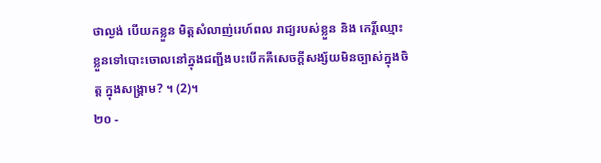ថាល្ងង់ បើយកខ្លួន មិត្ដសំលាញ់រេហ៍ពល រាជ្យរបស់ខ្លួន និង កេរ្ដិ៍ឈ្មោះខ្លួនទៅបោះចោលនៅក្នុងជញ្ជីងបះបើកគឺសេចក្ដីសង្ស័យមិនច្បាស់ក្នុងចិត្ដ ក្នុងសង្រ្គាម? ។ (2)។
២០ -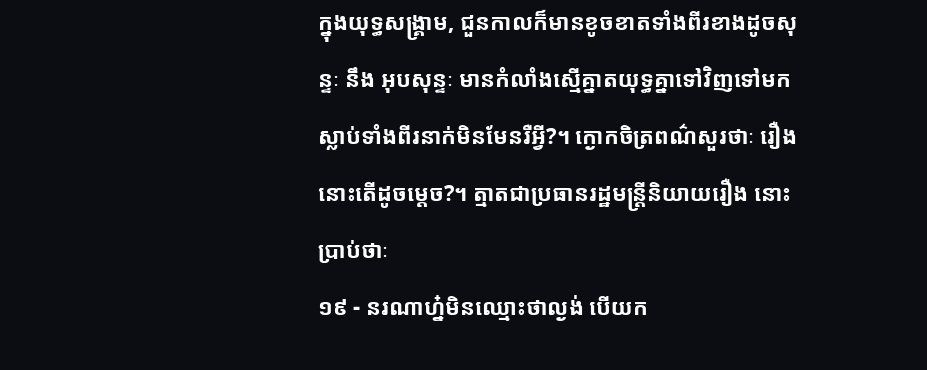ក្នុងយុទ្ធសង្រ្គាម, ជួនកាលក៏មានខូចខាតទាំងពីរខាងដូចសុន្ទៈ នឹង អុបសុន្ទៈ មានកំលាំងស្មើគ្នាតយុទ្ធគ្នាទៅវិញទៅមក ស្លាប់ទាំងពីរនាក់មិនមែនរឺអ្វី?។ ក្ងោកចិត្រពណ៌សួរថាៈ រឿងនោះតើដូចម្ដេច?។ ត្មាតជាប្រធានរដ្ឋមន្រ្ដីនិយាយរឿង នោះប្រាប់ថាៈ
១៩ - នរណាហ្ន៎មិនឈ្មោះថាល្ងង់ បើយក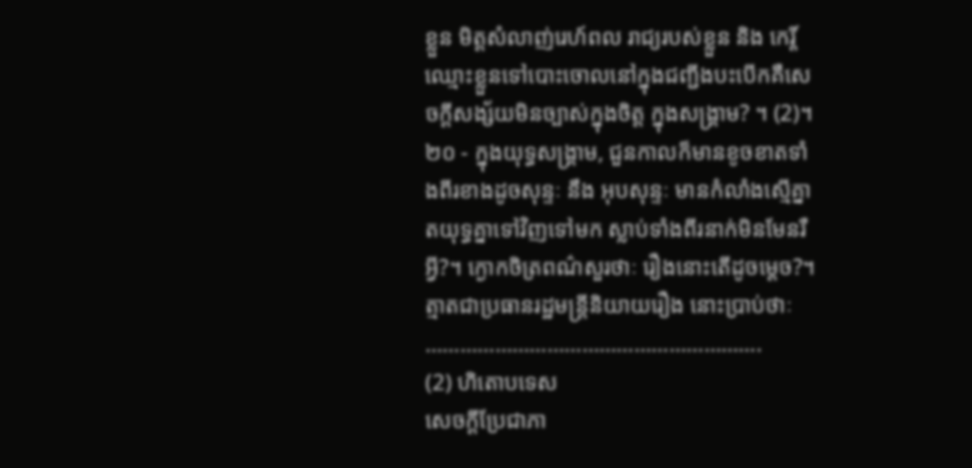ខ្លួន មិត្ដសំលាញ់រេហ៍ពល រាជ្យរបស់ខ្លួន និង កេរ្ដិ៍ឈ្មោះខ្លួនទៅបោះចោលនៅក្នុងជញ្ជីងបះបើកគឺសេចក្ដីសង្ស័យមិនច្បាស់ក្នុងចិត្ដ ក្នុងសង្រ្គាម? ។ (2)។
២០ - ក្នុងយុទ្ធសង្រ្គាម, ជួនកាលក៏មានខូចខាតទាំងពីរខាងដូចសុន្ទៈ នឹង អុបសុន្ទៈ មានកំលាំងស្មើគ្នាតយុទ្ធគ្នាទៅវិញទៅមក ស្លាប់ទាំងពីរនាក់មិនមែនរឺអ្វី?។ ក្ងោកចិត្រពណ៌សួរថាៈ រឿងនោះតើដូចម្ដេច?។ ត្មាតជាប្រធានរដ្ឋមន្រ្ដីនិយាយរឿង នោះប្រាប់ថាៈ
………………………………………………….
(2) ហិតោបទេស
សេចក្ដីប្រែជាភា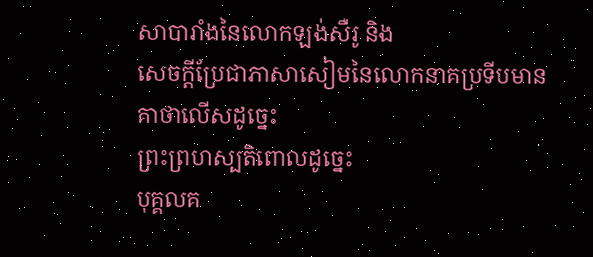សាបារាំងនៃលោកឡង់សឺរូ និង
សេចក្ដីប្រែជាភាសាសៀមនៃលោកនាគប្រទីបមានគាថាលើសដូច្នេះ
ព្រះព្រហស្បតិពោលដូច្នេះ
បុគ្គលគ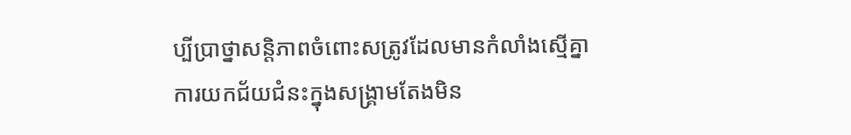ប្បីប្រាថ្នាសន្ដិភាពចំពោះសត្រូវដែលមានកំលាំងស្មើគ្នា
ការយកជ័យជំនះក្នុងសង្រ្គាមតែងមិន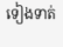ទៀងទាត់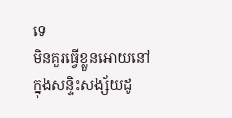ទេ
មិនគួរធ្វើខ្លួនអោយនៅក្នុងសន្ទិះសង្ស័យដូ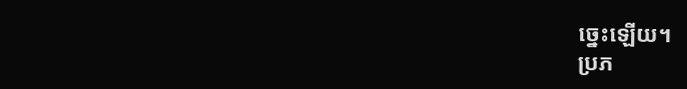ច្នេះឡើយ។
ប្រភ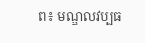ព៖ មណ្ឌលវប្បធ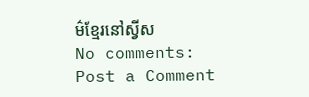ម៌ខ្មែរនៅស្វីស
No comments:
Post a Comment